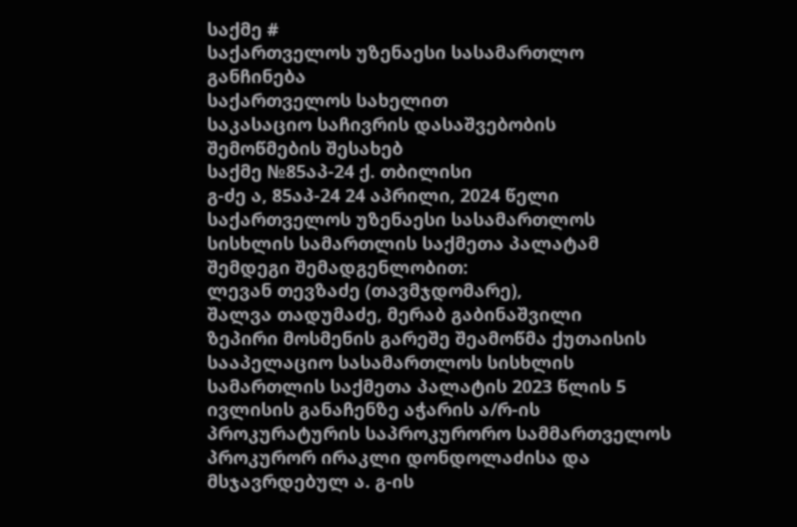საქმე #
საქართველოს უზენაესი სასამართლო
განჩინება
საქართველოს სახელით
საკასაციო საჩივრის დასაშვებობის
შემოწმების შესახებ
საქმე №85აპ-24 ქ. თბილისი
გ-ძე ა, 85აპ-24 24 აპრილი, 2024 წელი
საქართველოს უზენაესი სასამართლოს სისხლის სამართლის საქმეთა პალატამ შემდეგი შემადგენლობით:
ლევან თევზაძე (თავმჯდომარე),
შალვა თადუმაძე, მერაბ გაბინაშვილი
ზეპირი მოსმენის გარეშე შეამოწმა ქუთაისის სააპელაციო სასამართლოს სისხლის სამართლის საქმეთა პალატის 2023 წლის 5 ივლისის განაჩენზე აჭარის ა/რ-ის პროკურატურის საპროკურორო სამმართველოს პროკურორ ირაკლი დონდოლაძისა და მსჯავრდებულ ა. გ-ის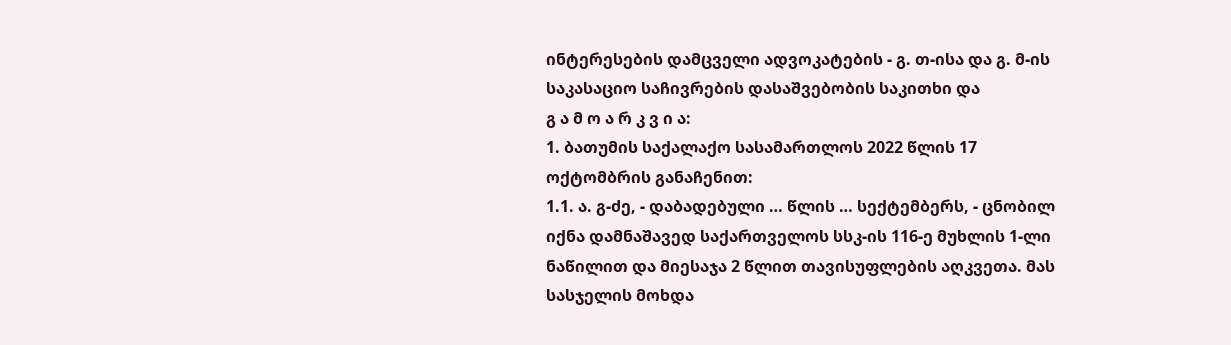ინტერესების დამცველი ადვოკატების - გ. თ-ისა და გ. მ-ის საკასაციო საჩივრების დასაშვებობის საკითხი და
გ ა მ ო ა რ კ ვ ი ა:
1. ბათუმის საქალაქო სასამართლოს 2022 წლის 17 ოქტომბრის განაჩენით:
1.1. ა. გ-ძე, - დაბადებული … წლის … სექტემბერს, - ცნობილ იქნა დამნაშავედ საქართველოს სსკ-ის 116-ე მუხლის 1-ლი ნაწილით და მიესაჯა 2 წლით თავისუფლების აღკვეთა. მას სასჯელის მოხდა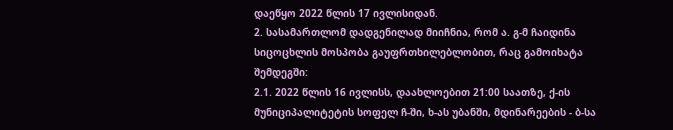დაეწყო 2022 წლის 17 ივლისიდან.
2. სასამართლომ დადგენილად მიიჩნია, რომ ა. გ-მ ჩაიდინა სიცოცხლის მოსპობა გაუფრთხილებლობით, რაც გამოიხატა შემდეგში:
2.1. 2022 წლის 16 ივლისს, დაახლოებით 21:00 საათზე, ქ-ის მუნიციპალიტეტის სოფელ ჩ-ში, ხ-ას უბანში, მდინარეების - ბ-სა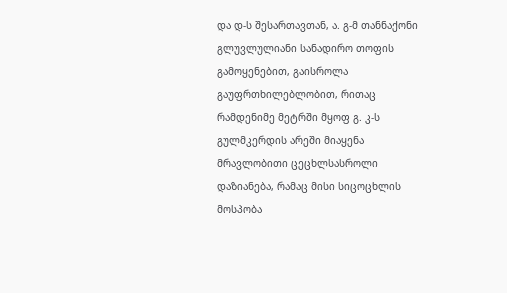და დ-ს შესართავთან, ა. გ-მ თანნაქონი გლუვლულიანი სანადირო თოფის გამოყენებით, გაისროლა გაუფრთხილებლობით, რითაც რამდენიმე მეტრში მყოფ გ. კ-ს გულმკერდის არეში მიაყენა მრავლობითი ცეცხლსასროლი დაზიანება, რამაც მისი სიცოცხლის მოსპობა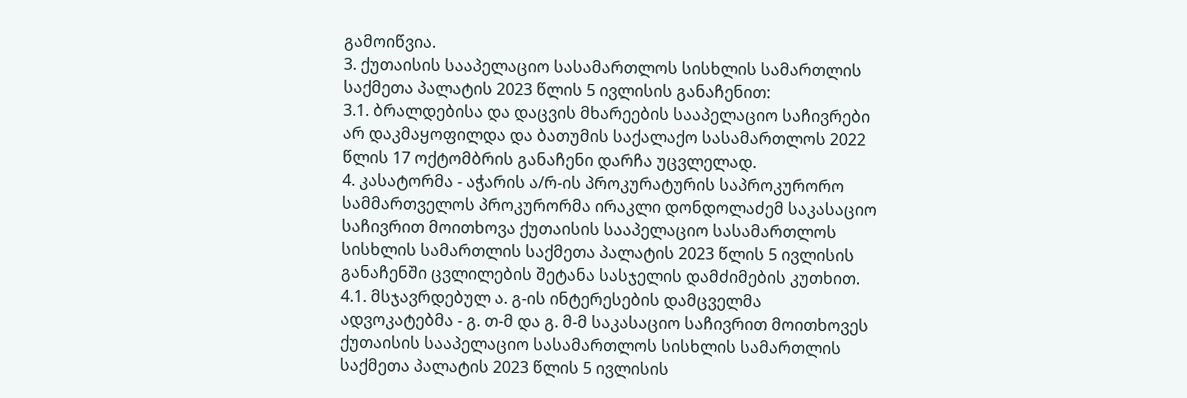გამოიწვია.
3. ქუთაისის სააპელაციო სასამართლოს სისხლის სამართლის საქმეთა პალატის 2023 წლის 5 ივლისის განაჩენით:
3.1. ბრალდებისა და დაცვის მხარეების სააპელაციო საჩივრები არ დაკმაყოფილდა და ბათუმის საქალაქო სასამართლოს 2022 წლის 17 ოქტომბრის განაჩენი დარჩა უცვლელად.
4. კასატორმა - აჭარის ა/რ-ის პროკურატურის საპროკურორო სამმართველოს პროკურორმა ირაკლი დონდოლაძემ საკასაციო საჩივრით მოითხოვა ქუთაისის სააპელაციო სასამართლოს სისხლის სამართლის საქმეთა პალატის 2023 წლის 5 ივლისის განაჩენში ცვლილების შეტანა სასჯელის დამძიმების კუთხით.
4.1. მსჯავრდებულ ა. გ-ის ინტერესების დამცველმა ადვოკატებმა - გ. თ-მ და გ. მ-მ საკასაციო საჩივრით მოითხოვეს ქუთაისის სააპელაციო სასამართლოს სისხლის სამართლის საქმეთა პალატის 2023 წლის 5 ივლისის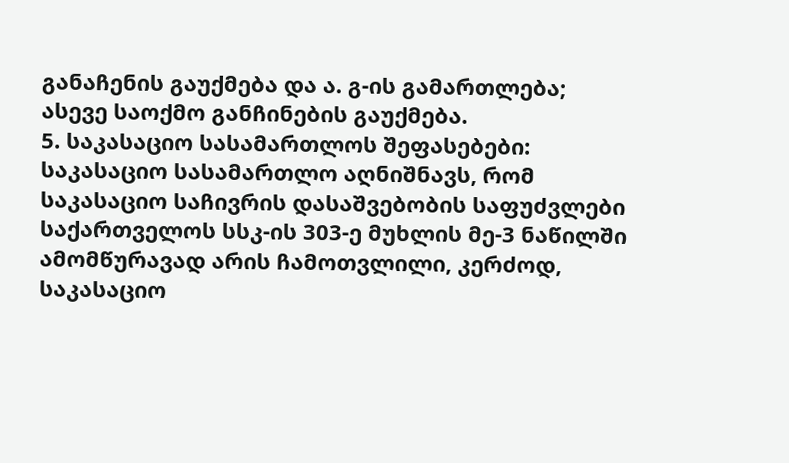განაჩენის გაუქმება და ა. გ-ის გამართლება; ასევე საოქმო განჩინების გაუქმება.
5. საკასაციო სასამართლოს შეფასებები:
საკასაციო სასამართლო აღნიშნავს, რომ საკასაციო საჩივრის დასაშვებობის საფუძვლები საქართველოს სსკ-ის 303-ე მუხლის მე-3 ნაწილში ამომწურავად არის ჩამოთვლილი, კერძოდ, საკასაციო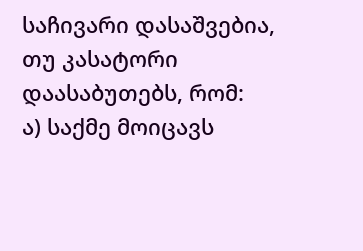საჩივარი დასაშვებია, თუ კასატორი დაასაბუთებს, რომ:
ა) საქმე მოიცავს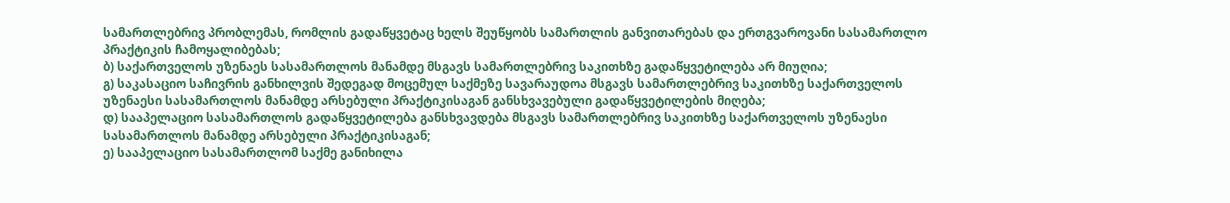სამართლებრივ პრობლემას, რომლის გადაწყვეტაც ხელს შეუწყობს სამართლის განვითარებას და ერთგვაროვანი სასამართლო პრაქტიკის ჩამოყალიბებას;
ბ) საქართველოს უზენაეს სასამართლოს მანამდე მსგავს სამართლებრივ საკითხზე გადაწყვეტილება არ მიუღია;
გ) საკასაციო საჩივრის განხილვის შედეგად მოცემულ საქმეზე სავარაუდოა მსგავს სამართლებრივ საკითხზე საქართველოს უზენაესი სასამართლოს მანამდე არსებული პრაქტიკისაგან განსხვავებული გადაწყვეტილების მიღება;
დ) სააპელაციო სასამართლოს გადაწყვეტილება განსხვავდება მსგავს სამართლებრივ საკითხზე საქართველოს უზენაესი სასამართლოს მანამდე არსებული პრაქტიკისაგან;
ე) სააპელაციო სასამართლომ საქმე განიხილა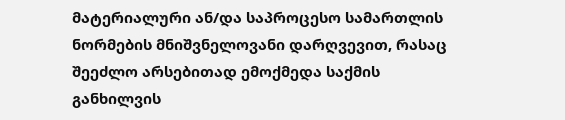მატერიალური ან/და საპროცესო სამართლის ნორმების მნიშვნელოვანი დარღვევით, რასაც შეეძლო არსებითად ემოქმედა საქმის განხილვის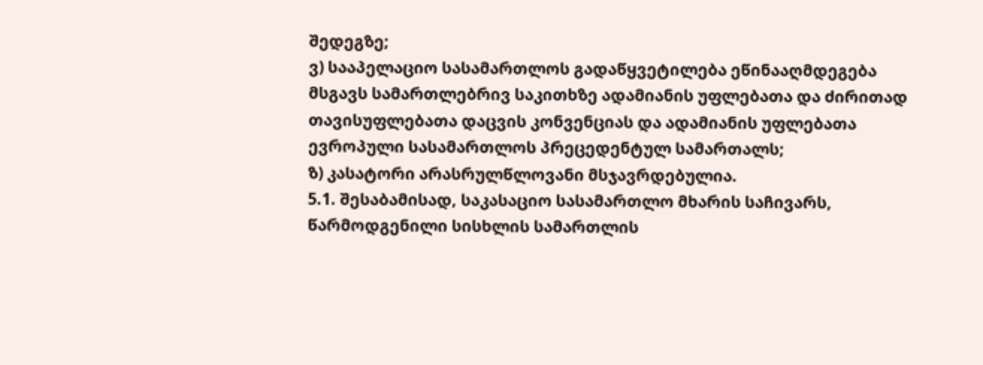შედეგზე;
ვ) სააპელაციო სასამართლოს გადაწყვეტილება ეწინააღმდეგება მსგავს სამართლებრივ საკითხზე ადამიანის უფლებათა და ძირითად თავისუფლებათა დაცვის კონვენციას და ადამიანის უფლებათა ევროპული სასამართლოს პრეცედენტულ სამართალს;
ზ) კასატორი არასრულწლოვანი მსჯავრდებულია.
5.1. შესაბამისად, საკასაციო სასამართლო მხარის საჩივარს, წარმოდგენილი სისხლის სამართლის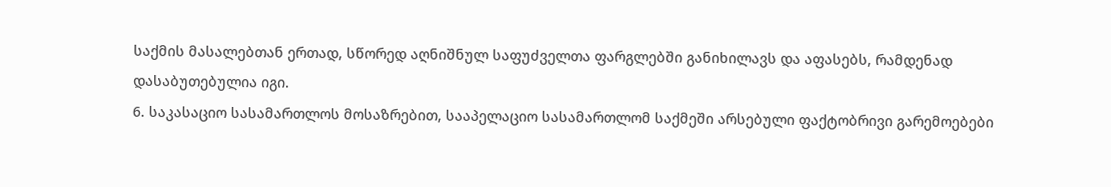საქმის მასალებთან ერთად, სწორედ აღნიშნულ საფუძველთა ფარგლებში განიხილავს და აფასებს, რამდენად დასაბუთებულია იგი.
6. საკასაციო სასამართლოს მოსაზრებით, სააპელაციო სასამართლომ საქმეში არსებული ფაქტობრივი გარემოებები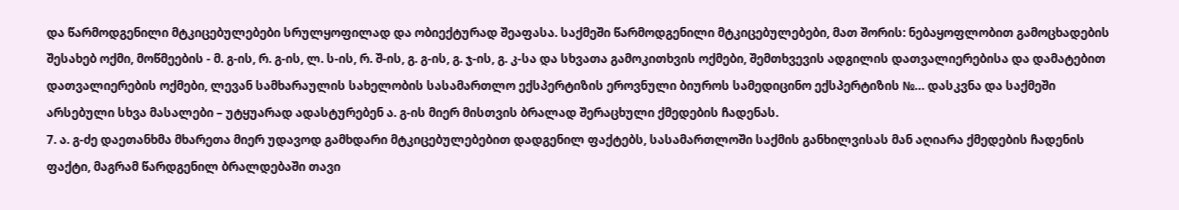და წარმოდგენილი მტკიცებულებები სრულყოფილად და ობიექტურად შეაფასა. საქმეში წარმოდგენილი მტკიცებულებები, მათ შორის: ნებაყოფლობით გამოცხადების შესახებ ოქმი, მოწმეების - მ. გ-ის, რ. გ-ის, ლ. ს-ის, რ. შ-ის, გ. გ-ის, გ. ჯ-ის, გ. კ-სა და სხვათა გამოკითხვის ოქმები, შემთხვევის ადგილის დათვალიერებისა და დამატებით დათვალიერების ოქმები, ლევან სამხარაულის სახელობის სასამართლო ექსპერტიზის ეროვნული ბიუროს სამედიცინო ექსპერტიზის №… დასკვნა და საქმეში არსებული სხვა მასალები – უტყუარად ადასტურებენ ა. გ-ის მიერ მისთვის ბრალად შერაცხული ქმედების ჩადენას.
7. ა. გ-ძე დაეთანხმა მხარეთა მიერ უდავოდ გამხდარი მტკიცებულებებით დადგენილ ფაქტებს, სასამართლოში საქმის განხილვისას მან აღიარა ქმედების ჩადენის ფაქტი, მაგრამ წარდგენილ ბრალდებაში თავი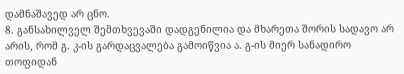დამნაშავედ არ ცნო.
8. განსახილველ შემთხვევაში დადგენილია და მხარეთა შორის სადავო არ არის, რომ გ. კ-ის გარდაცვალება გამოიწვია ა. გ-ის მიერ სანადირო თოფიდან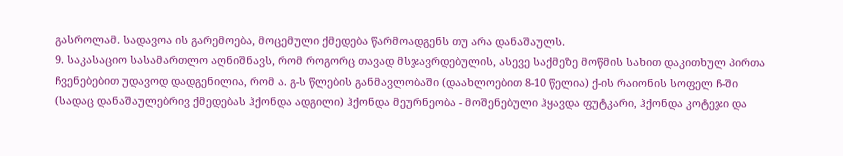გასროლამ. სადავოა ის გარემოება, მოცემული ქმედება წარმოადგენს თუ არა დანაშაულს.
9. საკასაციო სასამართლო აღნიშნავს, რომ როგორც თავად მსჯავრდებულის, ასევე საქმეზე მოწმის სახით დაკითხულ პირთა ჩვენებებით უდავოდ დადგენილია, რომ ა. გ-ს წლების განმავლობაში (დაახლოებით 8-10 წელია) ქ-ის რაიონის სოფელ ჩ-ში (სადაც დანაშაულებრივ ქმედებას ჰქონდა ადგილი) ჰქონდა მეურნეობა - მოშენებული ჰყავდა ფუტკარი, ჰქონდა კოტეჯი და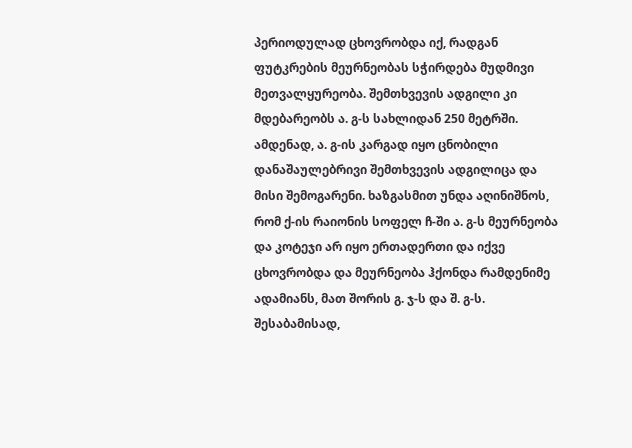პერიოდულად ცხოვრობდა იქ, რადგან ფუტკრების მეურნეობას სჭირდება მუდმივი მეთვალყურეობა. შემთხვევის ადგილი კი მდებარეობს ა. გ-ს სახლიდან 250 მეტრში. ამდენად, ა. გ-ის კარგად იყო ცნობილი დანაშაულებრივი შემთხვევის ადგილიცა და მისი შემოგარენი. ხაზგასმით უნდა აღინიშნოს, რომ ქ-ის რაიონის სოფელ ჩ-ში ა. გ-ს მეურნეობა და კოტეჯი არ იყო ერთადერთი და იქვე ცხოვრობდა და მეურნეობა ჰქონდა რამდენიმე ადამიანს, მათ შორის გ. ჯ-ს და შ. გ-ს. შესაბამისად,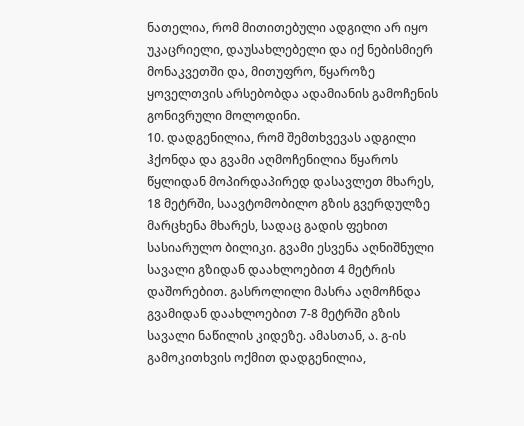ნათელია, რომ მითითებული ადგილი არ იყო უკაცრიელი, დაუსახლებელი და იქ ნებისმიერ მონაკვეთში და, მითუფრო, წყაროზე ყოველთვის არსებობდა ადამიანის გამოჩენის გონივრული მოლოდინი.
10. დადგენილია, რომ შემთხვევას ადგილი ჰქონდა და გვამი აღმოჩენილია წყაროს წყლიდან მოპირდაპირედ დასავლეთ მხარეს, 18 მეტრში, საავტომობილო გზის გვერდულზე მარცხენა მხარეს, სადაც გადის ფეხით სასიარულო ბილიკი. გვამი ესვენა აღნიშნული სავალი გზიდან დაახლოებით 4 მეტრის დაშორებით. გასროლილი მასრა აღმოჩნდა გვამიდან დაახლოებით 7-8 მეტრში გზის სავალი ნაწილის კიდეზე. ამასთან, ა. გ-ის გამოკითხვის ოქმით დადგენილია,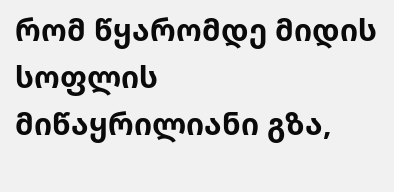რომ წყარომდე მიდის სოფლის მიწაყრილიანი გზა,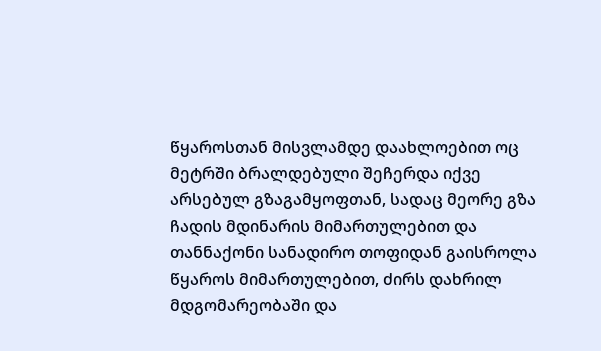წყაროსთან მისვლამდე დაახლოებით ოც მეტრში ბრალდებული შეჩერდა იქვე არსებულ გზაგამყოფთან, სადაც მეორე გზა ჩადის მდინარის მიმართულებით და თანნაქონი სანადირო თოფიდან გაისროლა წყაროს მიმართულებით, ძირს დახრილ მდგომარეობაში და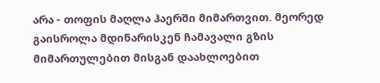არა - თოფის მაღლა ჰაერში მიმართვით. მეორედ გაისროლა მდინარისკენ ჩამავალი გზის მიმართულებით მისგან დაახლოებით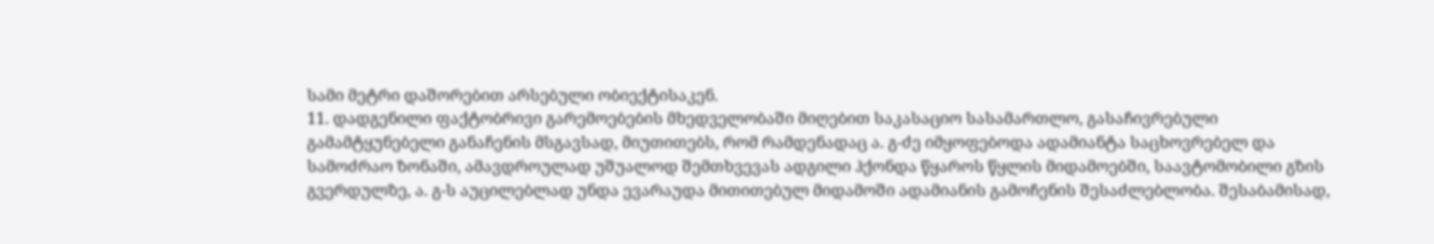სამი მეტრი დაშორებით არსებული ობიექტისაკენ.
11. დადგენილი ფაქტობრივი გარემოებების მხედველობაში მიღებით საკასაციო სასამართლო, გასაჩივრებული გამამტყუნებელი განაჩენის მსგავსად, მიუთითებს, რომ რამდენადაც ა. გ-ძე იმყოფებოდა ადამიანტა საცხოვრებელ და სამოძრაო ზონაში, ამავდროულად უშუალოდ შემთხვევას ადგილი ჰქონდა წყაროს წყლის მიდამოებში, საავტომობილი გზის გვერდულზე, ა. გ-ს აუცილებლად უნდა ევარაუდა მითითებულ მიდამოში ადამიანის გამოჩენის შესაძლებლობა. შესაბამისად,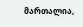მართალია,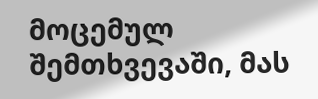მოცემულ შემთხვევაში, მას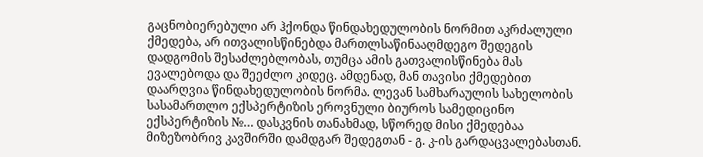გაცნობიერებული არ ჰქონდა წინდახედულობის ნორმით აკრძალული ქმედება, არ ითვალისწინებდა მართლსაწინააღმდეგო შედეგის დადგომის შესაძლებლობას, თუმცა ამის გათვალისწინება მას ევალებოდა და შეეძლო კიდეც. ამდენად, მან თავისი ქმედებით დაარღვია წინდახედულობის ნორმა. ლევან სამხარაულის სახელობის სასამართლო ექსპერტიზის ეროვნული ბიუროს სამედიცინო ექსპერტიზის №… დასკვნის თანახმად, სწორედ მისი ქმედებაა მიზეზობრივ კავშირში დამდგარ შედეგთან - გ. კ-ის გარდაცვალებასთან.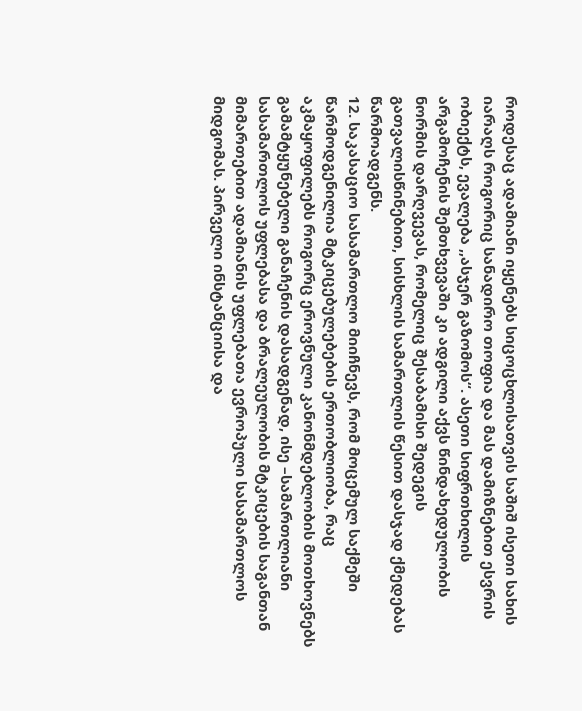როდესაც ადამიანი იყენებს სიცოცხლისათვის საშიშ ისეთი სახის იარაღს როგორიც სანადირო თოფია და მას დამიზნებით ესვრის ობიექტს, ევალება ,,ასჯერ გაზომოს“. ასეთი სიფრთხილის არგამოჩენის შემთხვევაში კი ადგილი აქვს წინდახედულობის ნორმის დარღვევას, რომელიც შესაბამისი შედეგის გათვალისწინებით, სისხლის სამართლის წესით დასჯად ქმედებას წარმოადგენს.
12. საკასაციო სასამართლო მიიჩნევს, რომ მოცემულ საქმეში წარმოდგენილია მტკიცებულებების ერთობლიობა, რაც აკმაყოფილებს როგორც ეროვნული კანონმდებლობის მოთხოვნებს გამამტყუნებელი განაჩენის დასადგენად, ისე –სამართლიანი სასამართლოს უფლებასა და ბრალეულობის მტკიცების საგანთან მიმართებით ადამიანის უფლებათა ევროპული სასამართლოს მიდგომას. პირველი ინსტანციისა და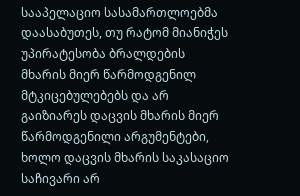სააპელაციო სასამართლოებმა დაასაბუთეს, თუ რატომ მიანიჭეს უპირატესობა ბრალდების მხარის მიერ წარმოდგენილ მტკიცებულებებს და არ გაიზიარეს დაცვის მხარის მიერ წარმოდგენილი არგუმენტები, ხოლო დაცვის მხარის საკასაციო საჩივარი არ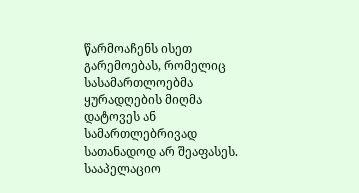წარმოაჩენს ისეთ გარემოებას, რომელიც სასამართლოებმა ყურადღების მიღმა დატოვეს ან სამართლებრივად სათანადოდ არ შეაფასეს. სააპელაციო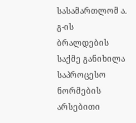სასამართლომ ა. გ-ის ბრალდების საქმე განიხილა საპროცესო ნორმების არსებითი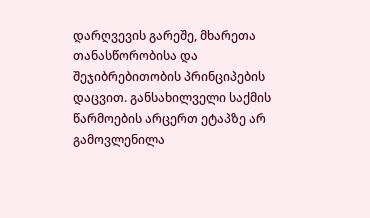დარღვევის გარეშე, მხარეთა თანასწორობისა და შეჯიბრებითობის პრინციპების დაცვით. განსახილველი საქმის წარმოების არცერთ ეტაპზე არ გამოვლენილა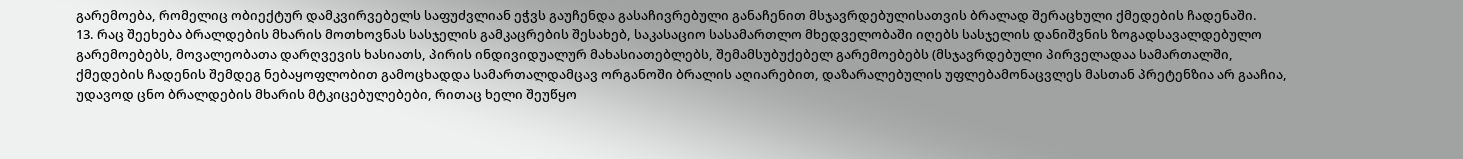გარემოება, რომელიც ობიექტურ დამკვირვებელს საფუძვლიან ეჭვს გაუჩენდა გასაჩივრებული განაჩენით მსჯავრდებულისათვის ბრალად შერაცხული ქმედების ჩადენაში.
13. რაც შეეხება ბრალდების მხარის მოთხოვნას სასჯელის გამკაცრების შესახებ, საკასაციო სასამართლო მხედველობაში იღებს სასჯელის დანიშვნის ზოგადსავალდებულო გარემოებებს, მოვალეობათა დარღვევის ხასიათს, პირის ინდივიდუალურ მახასიათებლებს, შემამსუბუქებელ გარემოებებს (მსჯავრდებული პირველადაა სამართალში, ქმედების ჩადენის შემდეგ ნებაყოფლობით გამოცხადდა სამართალდამცავ ორგანოში ბრალის აღიარებით, დაზარალებულის უფლებამონაცვლეს მასთან პრეტენზია არ გააჩია, უდავოდ ცნო ბრალდების მხარის მტკიცებულებები, რითაც ხელი შეუწყო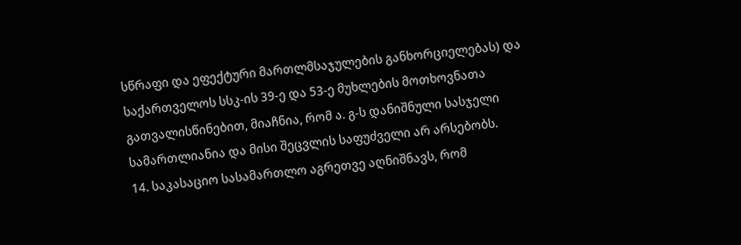სწრაფი და ეფექტური მართლმსაჯულების განხორციელებას) და საქართველოს სსკ-ის 39-ე და 53-ე მუხლების მოთხოვნათა გათვალისწინებით, მიაჩნია, რომ ა. გ-ს დანიშნული სასჯელი სამართლიანია და მისი შეცვლის საფუძველი არ არსებობს.
14. საკასაციო სასამართლო აგრეთვე აღნიშნავს, რომ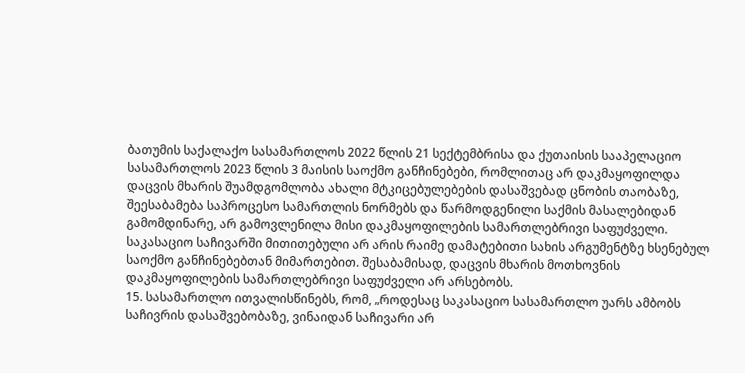ბათუმის საქალაქო სასამართლოს 2022 წლის 21 სექტემბრისა და ქუთაისის სააპელაციო სასამართლოს 2023 წლის 3 მაისის საოქმო განჩინებები, რომლითაც არ დაკმაყოფილდა დაცვის მხარის შუამდგომლობა ახალი მტკიცებულებების დასაშვებად ცნობის თაობაზე, შეესაბამება საპროცესო სამართლის ნორმებს და წარმოდგენილი საქმის მასალებიდან გამომდინარე, არ გამოვლენილა მისი დაკმაყოფილების სამართლებრივი საფუძველი. საკასაციო საჩივარში მითითებული არ არის რაიმე დამატებითი სახის არგუმენტზე ხსენებულ საოქმო განჩინებებთან მიმართებით. შესაბამისად, დაცვის მხარის მოთხოვნის დაკმაყოფილების სამართლებრივი საფუძველი არ არსებობს.
15. სასამართლო ითვალისწინებს, რომ, „როდესაც საკასაციო სასამართლო უარს ამბობს საჩივრის დასაშვებობაზე, ვინაიდან საჩივარი არ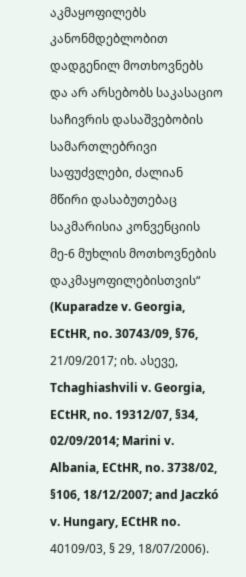აკმაყოფილებს კანონმდებლობით დადგენილ მოთხოვნებს და არ არსებობს საკასაციო საჩივრის დასაშვებობის სამართლებრივი საფუძვლები, ძალიან მწირი დასაბუთებაც საკმარისია კონვენციის მე-6 მუხლის მოთხოვნების დაკმაყოფილებისთვის“ (Kuparadze v. Georgia, ECtHR, no. 30743/09, §76, 21/09/2017; იხ. ასევე, Tchaghiashvili v. Georgia, ECtHR, no. 19312/07, §34, 02/09/2014; Marini v. Albania, ECtHR, no. 3738/02, §106, 18/12/2007; and Jaczkó v. Hungary, ECtHR no. 40109/03, § 29, 18/07/2006).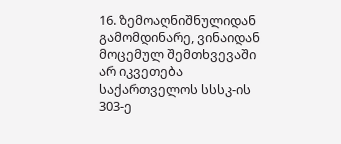16. ზემოაღნიშნულიდან გამომდინარე, ვინაიდან მოცემულ შემთხვევაში არ იკვეთება საქართველოს სსსკ-ის 303-ე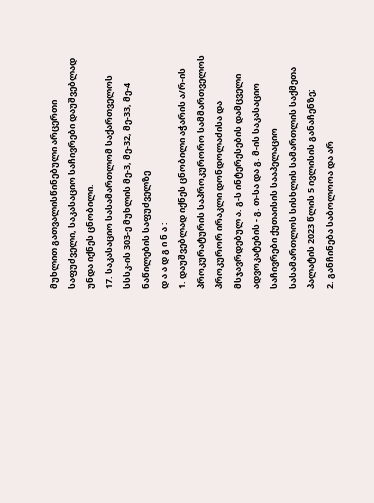მუხლით გათვალისწინებული არცერთი საფუძველი, საკასაციო საჩივრები დაუშვებლად უნდა იქნეს ცნობილი.
17. საკასაციო სასამართლომ საქართველოს სსსკ-ის 303-ე მუხლის მე-3, მე-32, მე-33, მე-4 ნაწილების საფუძველზე
დ ა ა დ გ ი ნ ა :
1. დაუშვებლად იქნეს ცნობილი აჭარის ა/რ-ის პროკურატურის საპროკურორო სამმართველოს პროკურორ ირაკლი დონდოლაძისა და მსჯავრდებულ ა. გ-ს ინტერესების დამცველი ადვოკატების - გ. თ-სა და გ. მ-ის საკასაციო საჩივრები ქუთაისის სააპელაციო სასამართლოს სისხლის სამართლის საქმეთა პალატის 2023 წლის 5 ივლისის განაჩენზე;
2. განჩინება საბოლოოა და არ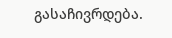გასაჩივრდება.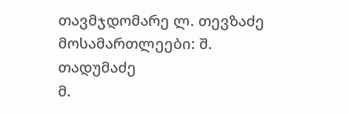თავმჯდომარე ლ. თევზაძე
მოსამართლეები: შ. თადუმაძე
მ.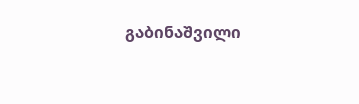გაბინაშვილი